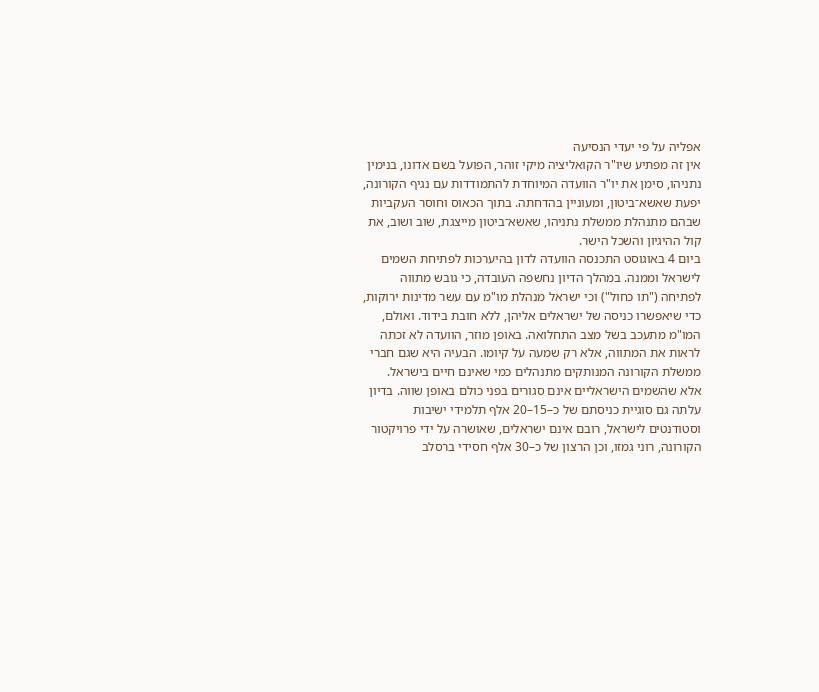אפליה על פי יעדי הנסיעה
אין זה מפתיע שיו"ר הקואליציה מיקי זוהר, הפועל בשם אדונו, בנימין נתניהו, סימן את יו"ר הוועדה המיוחדת להתמודדות עם נגיף הקורונה, יפעת שאשא־ביטון, ומעוניין בהדחתה. בתוך הכאוס וחוסר העקביות שבהם מתנהלת ממשלת נתניהו, שאשא־ביטון מייצגת, שוב ושוב, את קול ההיגיון והשכל הישר.
ביום 4 באוגוסט התכנסה הוועדה לדון בהיערכות לפתיחת השמים לישראל וממנה. במהלך הדיון נחשפה העובדה, כי גובש מתווה לפתיחה ("תו כחול") וכי ישראל מנהלת מו"מ עם עשר מדינות ירוקות, כדי שיאפשרו כניסה של ישראלים אליהן, ללא חובת בידוד. ואולם, המו"מ מתעכב בשל מצב התחלואה. באופן מוזר, הוועדה לא זכתה לראות את המתווה, אלא רק שמעה על קיומו. הבעיה היא שגם חברי ממשלת הקורונה המנותקים מתנהלים כמי שאינם חיים בישראל.
אלא שהשמים הישראליים אינם סגורים בפני כולם באופן שווה. בדיון עלתה גם סוגיית כניסתם של כ–15–20 אלף תלמידי ישיבות וסטודנטים לישראל, רובם אינם ישראלים, שאושרה על ידי פרויקטור הקורונה, רוני גמזו, וכן הרצון של כ–30 אלף חסידי ברסלב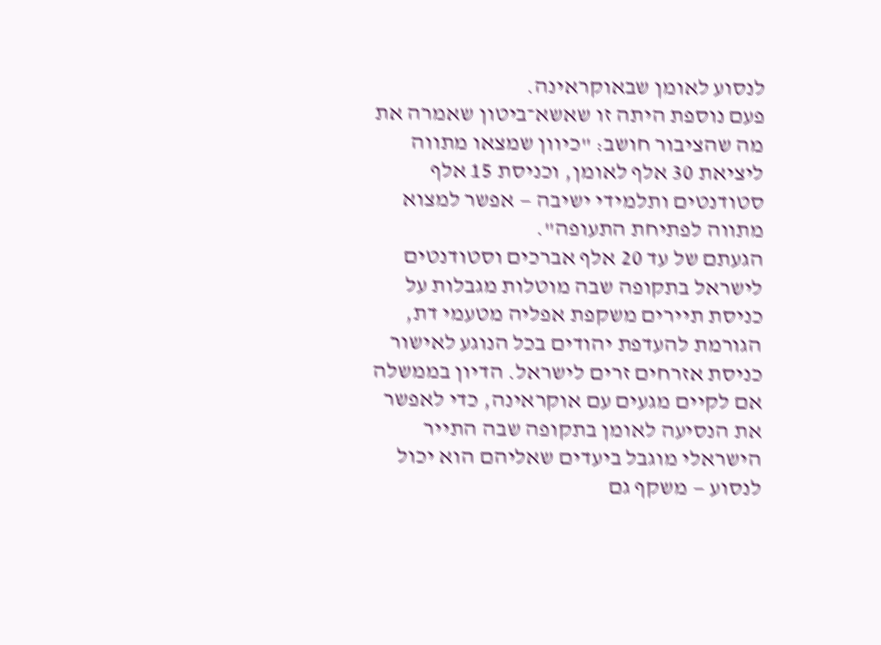לנסוע לאומן שבאוקראינה.
פעם נוספת היתה זו שאשא־ביטון שאמרה את מה שהציבור חושב: "כיוון שמצאו מתווה ליציאת 30 אלף לאומן, וכניסת 15 אלף סטודנטים ותלמידי ישיבה — אפשר למצוא מתווה לפתיחת התעופה".
הגעתם של עד 20 אלף אברכים וסטודנטים לישראל בתקופה שבה מוטלות מגבלות על כניסת תיירים משקפת אפליה מטעמי דת, הגורמת להעדפת יהודים בכל הנוגע לאישור כניסת אזרחים זרים לישראל. הדיון בממשלה אם לקיים מגעים עם אוקראינה, כדי לאפשר את הנסיעה לאומן בתקופה שבה התייר הישראלי מוגבל ביעדים שאליהם הוא יכול לנסוע — משקף גם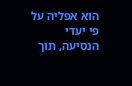הוא אפליה על פי יעדי הנסיעה, תוך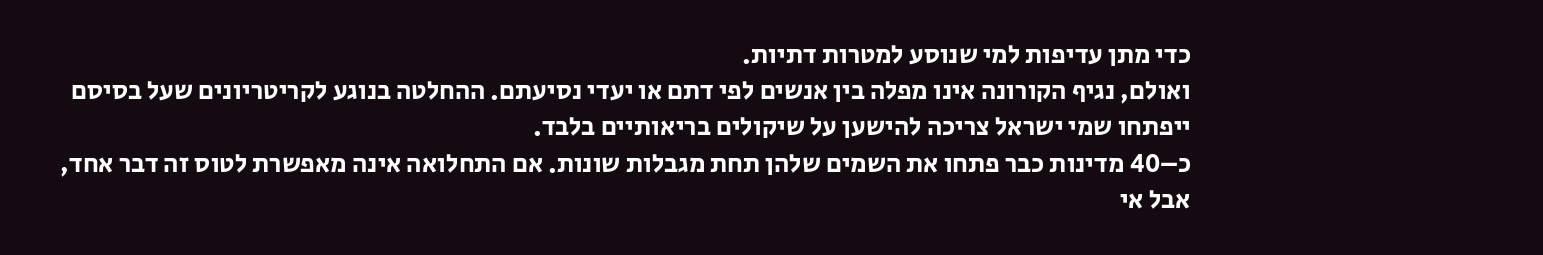כדי מתן עדיפות למי שנוסע למטרות דתיות.
ואולם, נגיף הקורונה אינו מפלה בין אנשים לפי דתם או יעדי נסיעתם. ההחלטה בנוגע לקריטריונים שעל בסיסם ייפתחו שמי ישראל צריכה להישען על שיקולים בריאותיים בלבד.
כ–40 מדינות כבר פתחו את השמים שלהן תחת מגבלות שונות. אם התחלואה אינה מאפשרת לטוס זה דבר אחד, אבל אי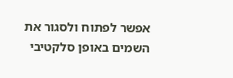אפשר לפתוח ולסגור את השמים באופן סלקטיבי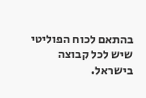בהתאם לכוח הפוליטי שיש לכל קבוצה בישראל.